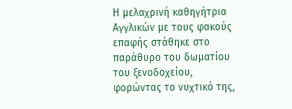Η μελαχρινή καθηγήτρια Αγγλικών με τους φακούς επαφής στάθηκε στο παράθυρο του δωματίου του ξενοδοχείου, φορώντας το νυχτικό της,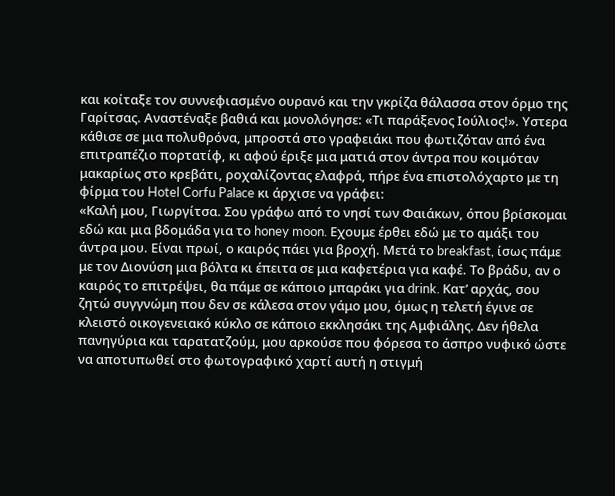και κοίταξε τον συννεφιασμένο ουρανό και την γκρίζα θάλασσα στον όρμο της Γαρίτσας. Αναστέναξε βαθιά και μονολόγησε: «Τι παράξενος Ιούλιος!». Υστερα κάθισε σε μια πολυθρόνα, μπροστά στο γραφειάκι που φωτιζόταν από ένα επιτραπέζιο πορτατίφ, κι αφού έριξε μια ματιά στον άντρα που κοιμόταν μακαρίως στο κρεβάτι, ροχαλίζοντας ελαφρά, πήρε ένα επιστολόχαρτο με τη φίρμα του Hotel Corfu Palace κι άρχισε να γράφει:
«Καλή μου, Γιωργίτσα. Σου γράφω από το νησί των Φαιάκων, όπου βρίσκομαι εδώ και μια βδομάδα για το honey moon. Εχουμε έρθει εδώ με το αμάξι του άντρα μου. Είναι πρωί, ο καιρός πάει για βροχή. Μετά το breakfast, ίσως πάμε με τον Διονύση μια βόλτα κι έπειτα σε μια καφετέρια για καφέ. Το βράδυ, αν ο καιρός το επιτρέψει, θα πάμε σε κάποιο μπαράκι για drink. Κατ’ αρχάς, σου ζητώ συγγνώμη που δεν σε κάλεσα στον γάμο μου, όμως η τελετή έγινε σε κλειστό οικογενειακό κύκλο σε κάποιο εκκλησάκι της Αμφιάλης. Δεν ήθελα πανηγύρια και ταρατατζούμ, μου αρκούσε που φόρεσα το άσπρο νυφικό ώστε να αποτυπωθεί στο φωτογραφικό χαρτί αυτή η στιγμή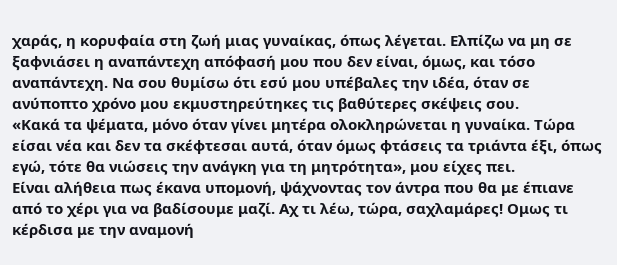χαράς, η κορυφαία στη ζωή μιας γυναίκας, όπως λέγεται. Ελπίζω να μη σε ξαφνιάσει η αναπάντεχη απόφασή μου που δεν είναι, όμως, και τόσο αναπάντεχη. Να σου θυμίσω ότι εσύ μου υπέβαλες την ιδέα, όταν σε ανύποπτο χρόνο μου εκμυστηρεύτηκες τις βαθύτερες σκέψεις σου.
«Κακά τα ψέματα, μόνο όταν γίνει μητέρα ολοκληρώνεται η γυναίκα. Τώρα είσαι νέα και δεν τα σκέφτεσαι αυτά, όταν όμως φτάσεις τα τριάντα έξι, όπως εγώ, τότε θα νιώσεις την ανάγκη για τη μητρότητα», μου είχες πει.
Είναι αλήθεια πως έκανα υπομονή, ψάχνοντας τον άντρα που θα με έπιανε από το χέρι για να βαδίσουμε μαζί. Αχ τι λέω, τώρα, σαχλαμάρες! Ομως τι κέρδισα με την αναμονή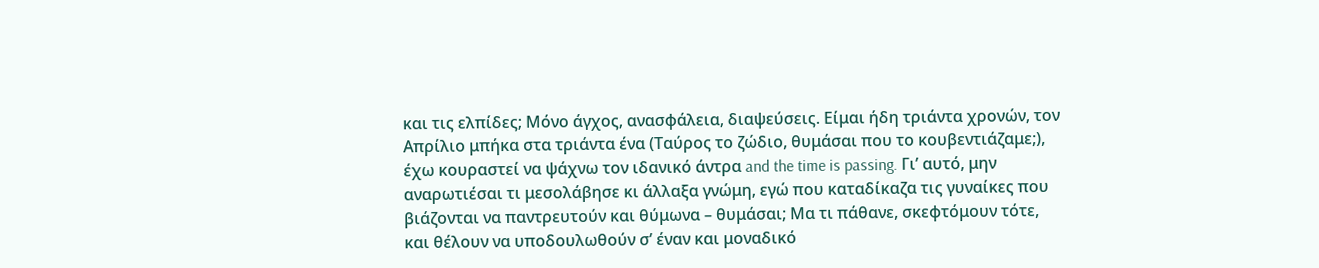και τις ελπίδες; Μόνο άγχος, ανασφάλεια, διαψεύσεις. Είμαι ήδη τριάντα χρονών, τον Απρίλιο μπήκα στα τριάντα ένα (Ταύρος το ζώδιο, θυμάσαι που το κουβεντιάζαμε;), έχω κουραστεί να ψάχνω τον ιδανικό άντρα and the time is passing. Γι’ αυτό, μην αναρωτιέσαι τι μεσολάβησε κι άλλαξα γνώμη, εγώ που καταδίκαζα τις γυναίκες που βιάζονται να παντρευτούν και θύμωνα – θυμάσαι; Μα τι πάθανε, σκεφτόμουν τότε, και θέλουν να υποδουλωθούν σ’ έναν και μοναδικό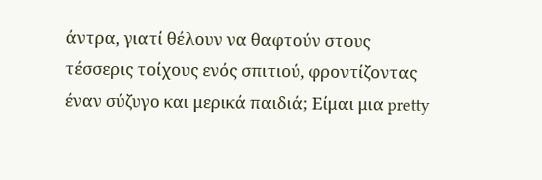άντρα, γιατί θέλουν να θαφτούν στους τέσσερις τοίχους ενός σπιτιού, φροντίζοντας έναν σύζυγο και μερικά παιδιά; Είμαι μια pretty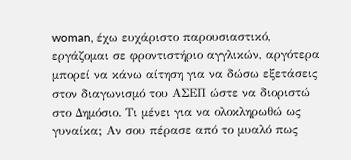woman, έχω ευχάριστο παρουσιαστικό, εργάζομαι σε φροντιστήριο αγγλικών, αργότερα μπορεί να κάνω αίτηση για να δώσω εξετάσεις στον διαγωνισμό του ΑΣΕΠ ώστε να διοριστώ στο Δημόσιο. Τι μένει για να ολοκληρωθώ ως γυναίκα; Αν σου πέρασε από το μυαλό πως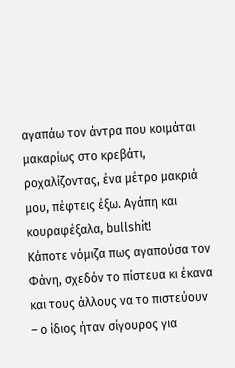αγαπάω τον άντρα που κοιμάται μακαρίως στο κρεβάτι, ροχαλίζοντας, ένα μέτρο μακριά μου, πέφτεις έξω. Αγάπη και κουραφέξαλα, bullshit!
Κάποτε νόμιζα πως αγαπούσα τον Φάνη, σχεδόν το πίστευα κι έκανα και τους άλλους να το πιστεύουν – ο ίδιος ήταν σίγουρος για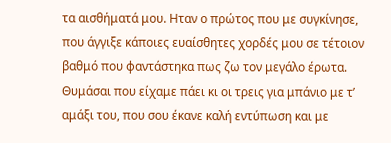τα αισθήματά μου. Ηταν ο πρώτος που με συγκίνησε, που άγγιξε κάποιες ευαίσθητες χορδές μου σε τέτοιον βαθμό που φαντάστηκα πως ζω τον μεγάλο έρωτα. Θυμάσαι που είχαμε πάει κι οι τρεις για μπάνιο με τ’ αμάξι του, που σου έκανε καλή εντύπωση και με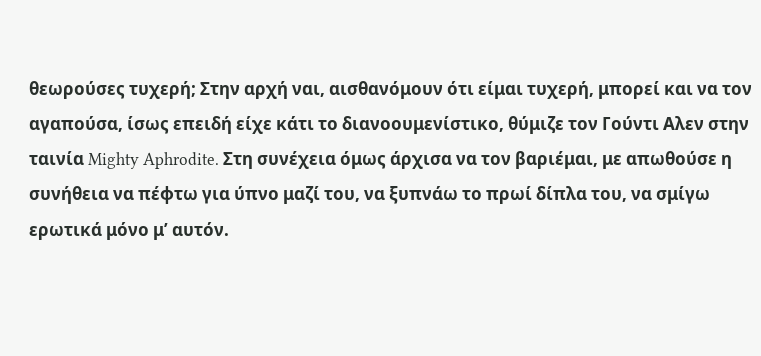θεωρούσες τυχερή; Στην αρχή ναι, αισθανόμουν ότι είμαι τυχερή, μπορεί και να τον αγαπούσα, ίσως επειδή είχε κάτι το διανοουμενίστικο, θύμιζε τον Γούντι Αλεν στην ταινία Mighty Aphrodite. Στη συνέχεια όμως άρχισα να τον βαριέμαι, με απωθούσε η συνήθεια να πέφτω για ύπνο μαζί του, να ξυπνάω το πρωί δίπλα του, να σμίγω ερωτικά μόνο μ’ αυτόν.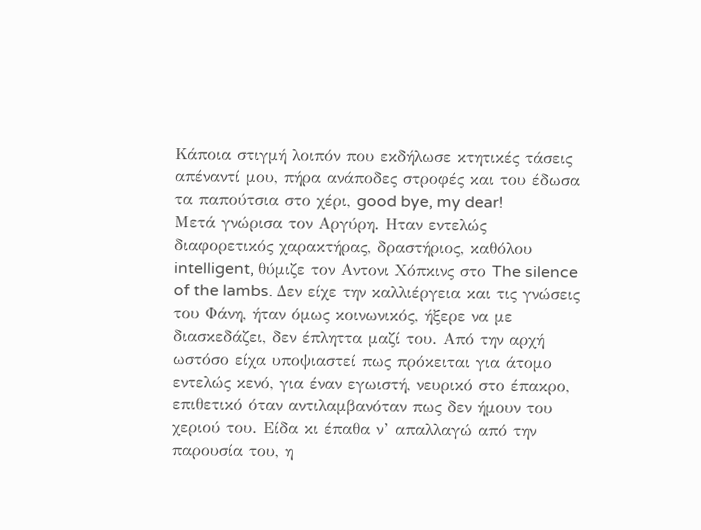Κάποια στιγμή λοιπόν που εκδήλωσε κτητικές τάσεις απέναντί μου, πήρα ανάποδες στροφές και του έδωσα τα παπούτσια στο χέρι, good bye, my dear!
Μετά γνώρισα τον Αργύρη. Ηταν εντελώς διαφορετικός χαρακτήρας, δραστήριος, καθόλου intelligent, θύμιζε τον Αντονι Χόπκινς στο The silence of the lambs. Δεν είχε την καλλιέργεια και τις γνώσεις του Φάνη, ήταν όμως κοινωνικός, ήξερε να με διασκεδάζει, δεν έπληττα μαζί του. Από την αρχή ωστόσο είχα υποψιαστεί πως πρόκειται για άτομο εντελώς κενό, για έναν εγωιστή, νευρικό στο έπακρο, επιθετικό όταν αντιλαμβανόταν πως δεν ήμουν του χεριού του. Είδα κι έπαθα ν’ απαλλαγώ από την παρουσία του, η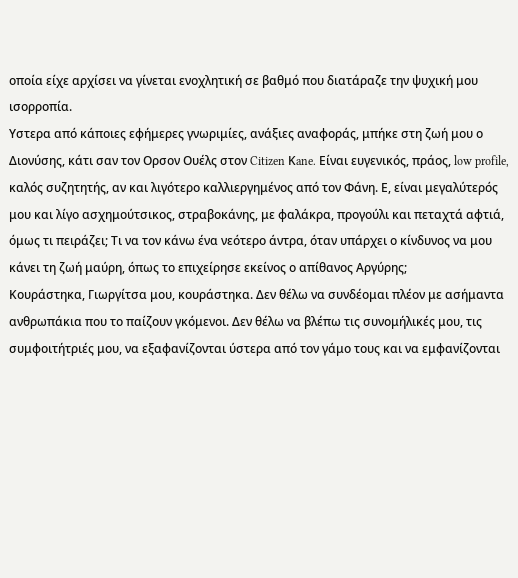οποία είχε αρχίσει να γίνεται ενοχλητική σε βαθμό που διατάραζε την ψυχική μου ισορροπία.
Υστερα από κάποιες εφήμερες γνωριμίες, ανάξιες αναφοράς, μπήκε στη ζωή μου ο Διονύσης, κάτι σαν τον Ορσον Ουέλς στον Citizen Κane. Είναι ευγενικός, πράος, low profile, καλός συζητητής, αν και λιγότερο καλλιεργημένος από τον Φάνη. Ε, είναι μεγαλύτερός μου και λίγο ασχημούτσικος, στραβοκάνης, με φαλάκρα, προγούλι και πεταχτά αφτιά, όμως τι πειράζει; Τι να τον κάνω ένα νεότερο άντρα, όταν υπάρχει ο κίνδυνος να μου κάνει τη ζωή μαύρη, όπως το επιχείρησε εκείνος ο απίθανος Αργύρης;
Κουράστηκα, Γιωργίτσα μου, κουράστηκα. Δεν θέλω να συνδέομαι πλέον με ασήμαντα ανθρωπάκια που το παίζουν γκόμενοι. Δεν θέλω να βλέπω τις συνομήλικές μου, τις συμφοιτήτριές μου, να εξαφανίζονται ύστερα από τον γάμο τους και να εμφανίζονται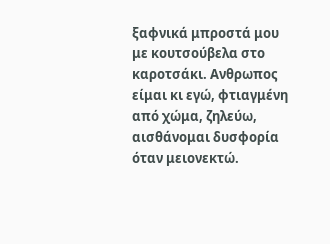ξαφνικά μπροστά μου με κουτσούβελα στο καροτσάκι. Ανθρωπος είμαι κι εγώ, φτιαγμένη από χώμα, ζηλεύω, αισθάνομαι δυσφορία όταν μειονεκτώ.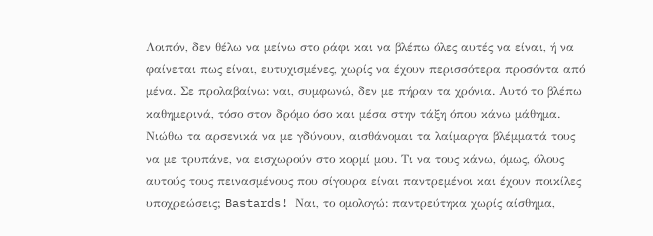Λοιπόν, δεν θέλω να μείνω στο ράφι και να βλέπω όλες αυτές να είναι, ή να φαίνεται πως είναι, ευτυχισμένες, χωρίς να έχουν περισσότερα προσόντα από μένα. Σε προλαβαίνω: ναι, συμφωνώ, δεν με πήραν τα χρόνια. Αυτό το βλέπω καθημερινά, τόσο στον δρόμο όσο και μέσα στην τάξη όπου κάνω μάθημα. Νιώθω τα αρσενικά να με γδύνουν, αισθάνομαι τα λαίμαργα βλέμματά τους να με τρυπάνε, να εισχωρούν στο κορμί μου. Τι να τους κάνω, όμως, όλους αυτούς τους πεινασμένους που σίγουρα είναι παντρεμένοι και έχουν ποικίλες υποχρεώσεις; Bastards! Ναι, το ομολογώ: παντρεύτηκα χωρίς αίσθημα,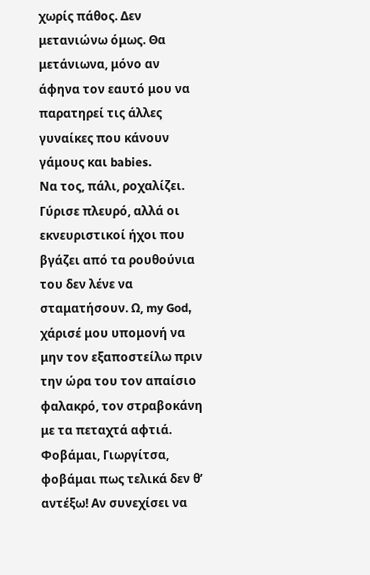χωρίς πάθος. Δεν μετανιώνω όμως. Θα μετάνιωνα, μόνο αν άφηνα τον εαυτό μου να παρατηρεί τις άλλες γυναίκες που κάνουν γάμους και babies.
Να τος, πάλι, ροχαλίζει. Γύρισε πλευρό, αλλά οι εκνευριστικοί ήχοι που βγάζει από τα ρουθούνια του δεν λένε να σταματήσουν. Ω, my God, χάρισέ μου υπομονή να μην τον εξαποστείλω πριν την ώρα του τον απαίσιο φαλακρό, τον στραβοκάνη με τα πεταχτά αφτιά. Φοβάμαι, Γιωργίτσα, φοβάμαι πως τελικά δεν θ’ αντέξω! Αν συνεχίσει να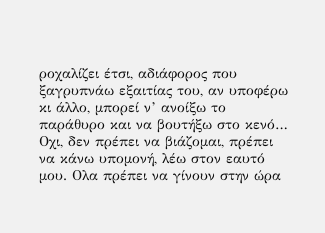ροχαλίζει έτσι, αδιάφορος που ξαγρυπνάω εξαιτίας του, αν υποφέρω κι άλλο, μπορεί ν’ ανοίξω το παράθυρο και να βουτήξω στο κενό…
Οχι, δεν πρέπει να βιάζομαι, πρέπει να κάνω υπομονή, λέω στον εαυτό μου. Ολα πρέπει να γίνουν στην ώρα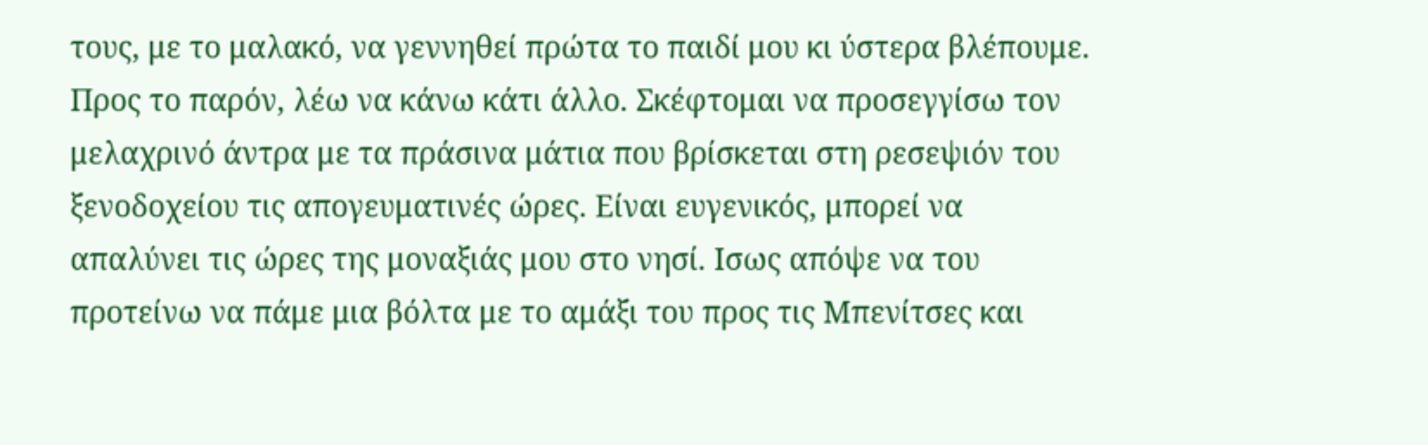τους, με το μαλακό, να γεννηθεί πρώτα το παιδί μου κι ύστερα βλέπουμε. Προς το παρόν, λέω να κάνω κάτι άλλο. Σκέφτομαι να προσεγγίσω τον μελαχρινό άντρα με τα πράσινα μάτια που βρίσκεται στη ρεσεψιόν του ξενοδοχείου τις απογευματινές ώρες. Είναι ευγενικός, μπορεί να απαλύνει τις ώρες της μοναξιάς μου στο νησί. Ισως απόψε να του προτείνω να πάμε μια βόλτα με το αμάξι του προς τις Μπενίτσες και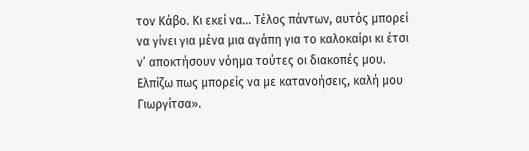τον Κάβο. Κι εκεί να… Τέλος πάντων, αυτός μπορεί να γίνει για μένα μια αγάπη για το καλοκαίρι κι έτσι ν’ αποκτήσουν νόημα τούτες οι διακοπές μου. Ελπίζω πως μπορείς να με κατανοήσεις, καλή μου Γιωργίτσα».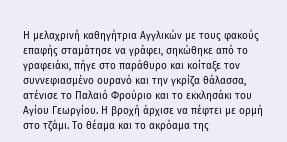Η μελαχρινή καθηγήτρια Αγγλικών με τους φακούς επαφής σταμάτησε να γράφει, σηκώθηκε από το γραφειάκι, πήγε στο παράθυρο και κοίταξε τον συννεφιασμένο ουρανό και την γκρίζα θάλασσα, ατένισε το Παλαιό Φρούριο και το εκκλησάκι του Αγίου Γεωργίου. Η βροχή άρχισε να πέφτει με ορμή στο τζάμι. Το θέαμα και το ακρόαμα της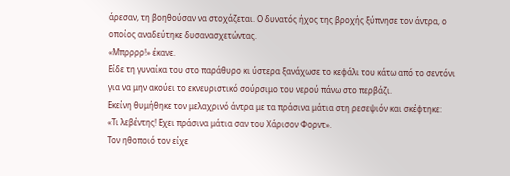άρεσαν, τη βοηθούσαν να στοχάζεται. Ο δυνατός ήχος της βροχής ξύπνησε τον άντρα, ο οποίος αναδεύτηκε δυσανασχετώντας.
«Μπρρρρ!» έκανε.
Είδε τη γυναίκα του στο παράθυρο κι ύστερα ξανάχωσε το κεφάλι του κάτω από το σεντόνι για να μην ακούει το εκνευριστικό σούρσιμο του νερού πάνω στο περβάζι.
Εκείνη θυμήθηκε τον μελαχρινό άντρα με τα πράσινα μάτια στη ρεσεψιόν και σκέφτηκε:
«Τι λεβέντης! Εχει πράσινα μάτια σαν του Χάρισον Φορντ».
Τον ηθοποιό τον είχε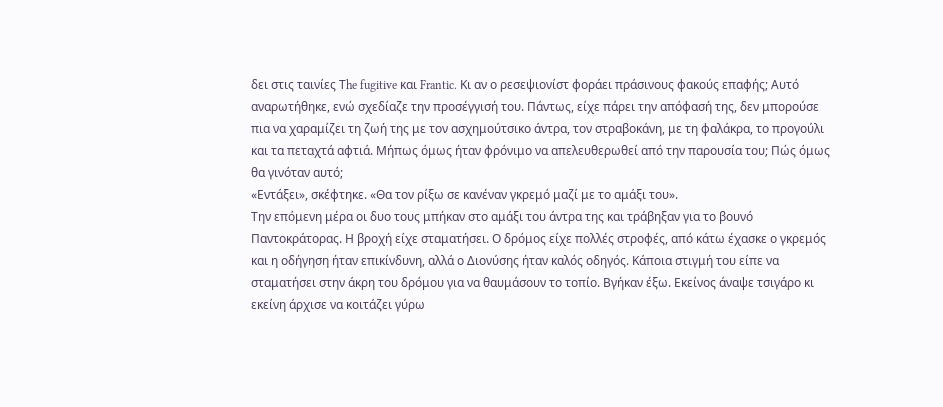δει στις ταινίες Τhe fugitive και Frantic. Κι αν ο ρεσεψιονίστ φοράει πράσινους φακούς επαφής; Αυτό αναρωτήθηκε, ενώ σχεδίαζε την προσέγγισή του. Πάντως, είχε πάρει την απόφασή της, δεν μπορούσε πια να χαραμίζει τη ζωή της με τον ασχημούτσικο άντρα, τον στραβοκάνη, με τη φαλάκρα, το προγούλι και τα πεταχτά αφτιά. Μήπως όμως ήταν φρόνιμο να απελευθερωθεί από την παρουσία του; Πώς όμως θα γινόταν αυτό;
«Εντάξει», σκέφτηκε. «Θα τον ρίξω σε κανέναν γκρεμό μαζί με το αμάξι του».
Την επόμενη μέρα οι δυο τους μπήκαν στο αμάξι του άντρα της και τράβηξαν για το βουνό Παντοκράτορας. Η βροχή είχε σταματήσει. Ο δρόμος είχε πολλές στροφές, από κάτω έχασκε ο γκρεμός και η οδήγηση ήταν επικίνδυνη, αλλά ο Διονύσης ήταν καλός οδηγός. Κάποια στιγμή του είπε να σταματήσει στην άκρη του δρόμου για να θαυμάσουν το τοπίο. Βγήκαν έξω. Εκείνος άναψε τσιγάρο κι εκείνη άρχισε να κοιτάζει γύρω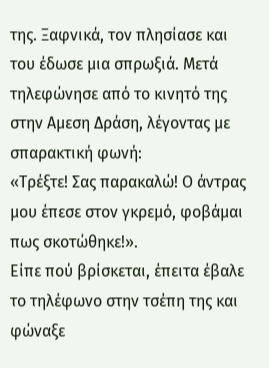της. Ξαφνικά, τον πλησίασε και του έδωσε μια σπρωξιά. Μετά τηλεφώνησε από το κινητό της στην Αμεση Δράση, λέγοντας με σπαρακτική φωνή:
«Τρέξτε! Σας παρακαλώ! Ο άντρας μου έπεσε στον γκρεμό, φοβάμαι πως σκοτώθηκε!».
Είπε πού βρίσκεται, έπειτα έβαλε το τηλέφωνο στην τσέπη της και φώναξε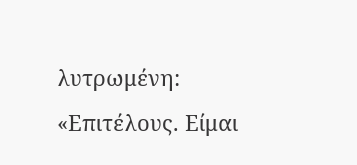λυτρωμένη: «Επιτέλους. Είμαι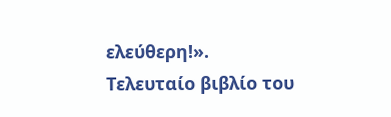ελεύθερη!».
Τελευταίο βιβλίο του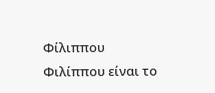Φίλιππου Φιλίππου είναι το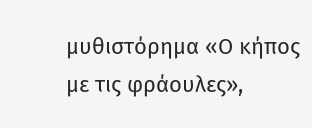μυθιστόρημα «Ο κήπος με τις φράουλες»,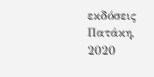εκδόσεις Πατάκη, 2020